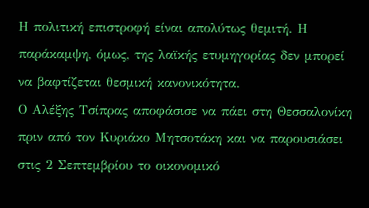Η πολιτική επιστροφή είναι απολύτως θεμιτή. Η παράκαμψη, όμως, της λαϊκής ετυμηγορίας δεν μπορεί να βαφτίζεται θεσμική κανονικότητα.
Ο Αλέξης Τσίπρας αποφάσισε να πάει στη Θεσσαλονίκη πριν από τον Κυριάκο Μητσοτάκη και να παρουσιάσει στις 2 Σεπτεμβρίου το οικονομικό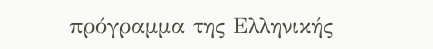πρόγραμμα της Ελληνικής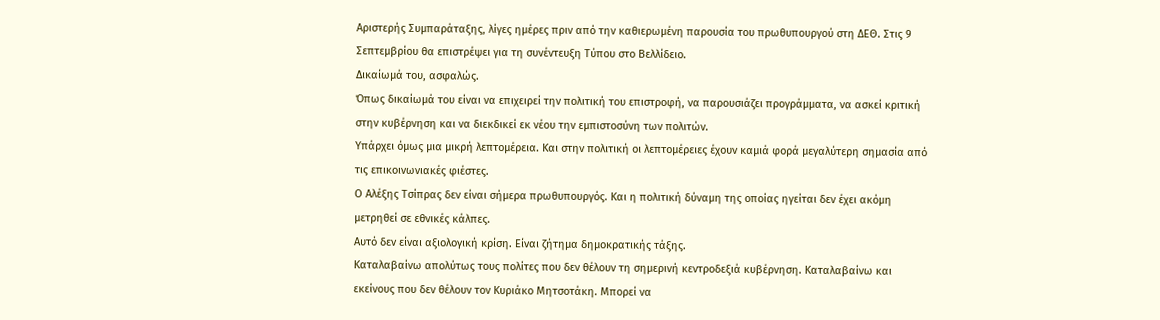Αριστερής Συμπαράταξης, λίγες ημέρες πριν από την καθιερωμένη παρουσία του πρωθυπουργού στη ΔΕΘ. Στις 9 Σεπτεμβρίου θα επιστρέψει για τη συνέντευξη Τύπου στο Βελλίδειο.
Δικαίωμά του, ασφαλώς.
Όπως δικαίωμά του είναι να επιχειρεί την πολιτική του επιστροφή, να παρουσιάζει προγράμματα, να ασκεί κριτική στην κυβέρνηση και να διεκδικεί εκ νέου την εμπιστοσύνη των πολιτών.
Υπάρχει όμως μια μικρή λεπτομέρεια. Και στην πολιτική οι λεπτομέρειες έχουν καμιά φορά μεγαλύτερη σημασία από τις επικοινωνιακές φιέστες.
Ο Αλέξης Τσίπρας δεν είναι σήμερα πρωθυπουργός. Και η πολιτική δύναμη της οποίας ηγείται δεν έχει ακόμη μετρηθεί σε εθνικές κάλπες.
Αυτό δεν είναι αξιολογική κρίση. Είναι ζήτημα δημοκρατικής τάξης.
Καταλαβαίνω απολύτως τους πολίτες που δεν θέλουν τη σημερινή κεντροδεξιά κυβέρνηση. Καταλαβαίνω και εκείνους που δεν θέλουν τον Κυριάκο Μητσοτάκη. Μπορεί να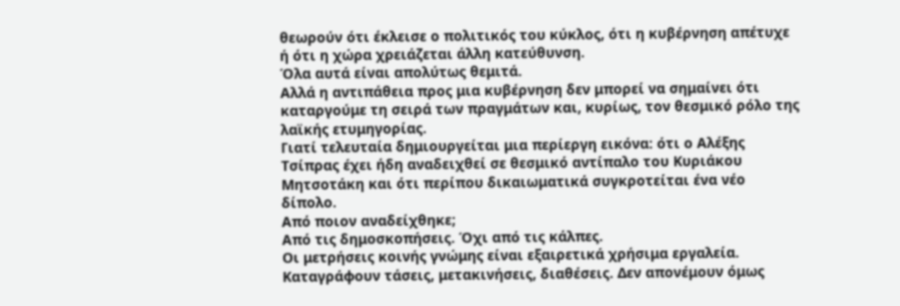θεωρούν ότι έκλεισε ο πολιτικός του κύκλος, ότι η κυβέρνηση απέτυχε ή ότι η χώρα χρειάζεται άλλη κατεύθυνση.
Όλα αυτά είναι απολύτως θεμιτά.
Αλλά η αντιπάθεια προς μια κυβέρνηση δεν μπορεί να σημαίνει ότι καταργούμε τη σειρά των πραγμάτων και, κυρίως, τον θεσμικό ρόλο της λαϊκής ετυμηγορίας.
Γιατί τελευταία δημιουργείται μια περίεργη εικόνα: ότι ο Αλέξης Τσίπρας έχει ήδη αναδειχθεί σε θεσμικό αντίπαλο του Κυριάκου Μητσοτάκη και ότι περίπου δικαιωματικά συγκροτείται ένα νέο δίπολο.
Από ποιον αναδείχθηκε;
Από τις δημοσκοπήσεις. Όχι από τις κάλπες.
Οι μετρήσεις κοινής γνώμης είναι εξαιρετικά χρήσιμα εργαλεία. Καταγράφουν τάσεις, μετακινήσεις, διαθέσεις. Δεν απονέμουν όμως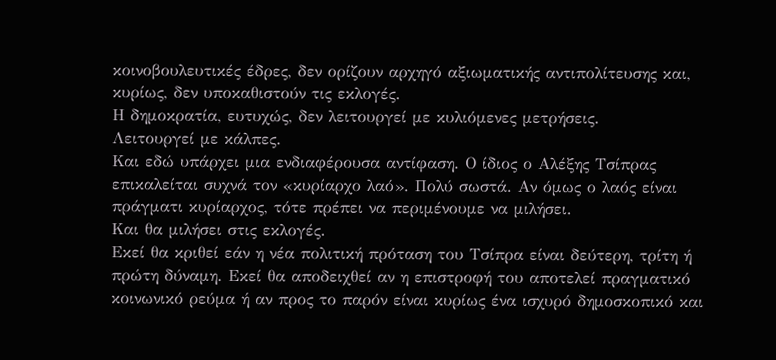κοινοβουλευτικές έδρες, δεν ορίζουν αρχηγό αξιωματικής αντιπολίτευσης και, κυρίως, δεν υποκαθιστούν τις εκλογές.
Η δημοκρατία, ευτυχώς, δεν λειτουργεί με κυλιόμενες μετρήσεις.
Λειτουργεί με κάλπες.
Και εδώ υπάρχει μια ενδιαφέρουσα αντίφαση. Ο ίδιος ο Αλέξης Τσίπρας επικαλείται συχνά τον «κυρίαρχο λαό». Πολύ σωστά. Αν όμως ο λαός είναι πράγματι κυρίαρχος, τότε πρέπει να περιμένουμε να μιλήσει.
Και θα μιλήσει στις εκλογές.
Εκεί θα κριθεί εάν η νέα πολιτική πρόταση του Τσίπρα είναι δεύτερη, τρίτη ή πρώτη δύναμη. Εκεί θα αποδειχθεί αν η επιστροφή του αποτελεί πραγματικό κοινωνικό ρεύμα ή αν προς το παρόν είναι κυρίως ένα ισχυρό δημοσκοπικό και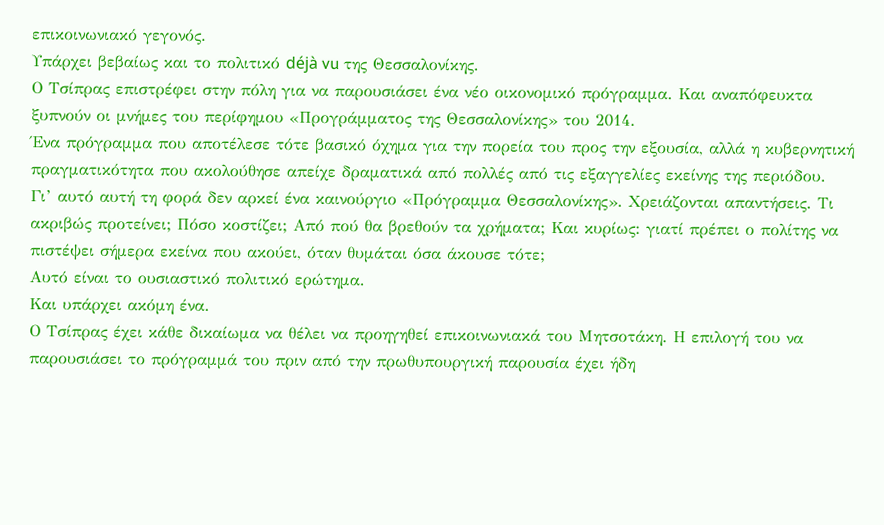επικοινωνιακό γεγονός.
Υπάρχει βεβαίως και το πολιτικό déjà vu της Θεσσαλονίκης.
Ο Τσίπρας επιστρέφει στην πόλη για να παρουσιάσει ένα νέο οικονομικό πρόγραμμα. Και αναπόφευκτα ξυπνούν οι μνήμες του περίφημου «Προγράμματος της Θεσσαλονίκης» του 2014.
Ένα πρόγραμμα που αποτέλεσε τότε βασικό όχημα για την πορεία του προς την εξουσία, αλλά η κυβερνητική πραγματικότητα που ακολούθησε απείχε δραματικά από πολλές από τις εξαγγελίες εκείνης της περιόδου.
Γι’ αυτό αυτή τη φορά δεν αρκεί ένα καινούργιο «Πρόγραμμα Θεσσαλονίκης». Χρειάζονται απαντήσεις. Τι ακριβώς προτείνει; Πόσο κοστίζει; Από πού θα βρεθούν τα χρήματα; Και κυρίως: γιατί πρέπει ο πολίτης να πιστέψει σήμερα εκείνα που ακούει, όταν θυμάται όσα άκουσε τότε;
Αυτό είναι το ουσιαστικό πολιτικό ερώτημα.
Και υπάρχει ακόμη ένα.
Ο Τσίπρας έχει κάθε δικαίωμα να θέλει να προηγηθεί επικοινωνιακά του Μητσοτάκη. Η επιλογή του να παρουσιάσει το πρόγραμμά του πριν από την πρωθυπουργική παρουσία έχει ήδη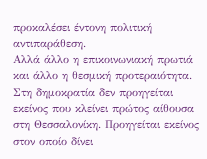προκαλέσει έντονη πολιτική αντιπαράθεση.
Αλλά άλλο η επικοινωνιακή πρωτιά και άλλο η θεσμική προτεραιότητα.
Στη δημοκρατία δεν προηγείται εκείνος που κλείνει πρώτος αίθουσα στη Θεσσαλονίκη. Προηγείται εκείνος στον οποίο δίνει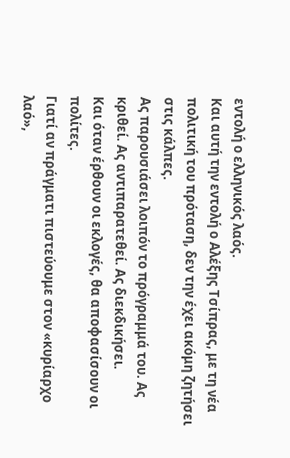εντολή ο ελληνικός λαός.
Και αυτή την εντολή ο Αλέξης Τσίπρας, με τη νέα πολιτική του πρόταση, δεν την έχει ακόμη ζητήσει στις κάλπες.
Ας παρουσιάσει λοιπόν το πρόγραμμά του. Ας κριθεί. Ας αντιπαρατεθεί. Ας διεκδικήσει.
Και όταν έρθουν οι εκλογές, θα αποφασίσουν οι πολίτες.
Γιατί αν πράγματι πιστεύουμε στον «κυρίαρχο λαό»,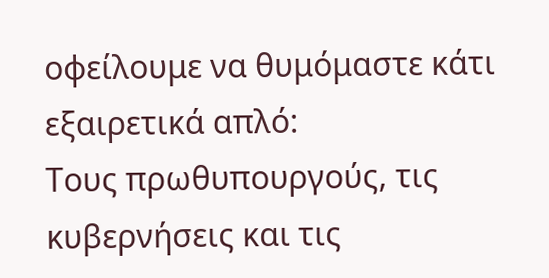οφείλουμε να θυμόμαστε κάτι εξαιρετικά απλό:
Τους πρωθυπουργούς, τις κυβερνήσεις και τις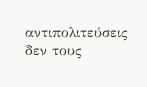αντιπολιτεύσεις δεν τους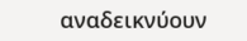αναδεικνύουν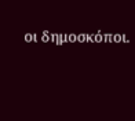οι δημοσκόποι.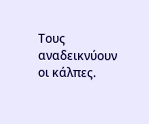Τους αναδεικνύουν οι κάλπες.